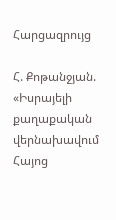Հարցազրույց

Հ. Քոթանջյան. «Իսրայելի քաղաքական վերնախավում Հայոց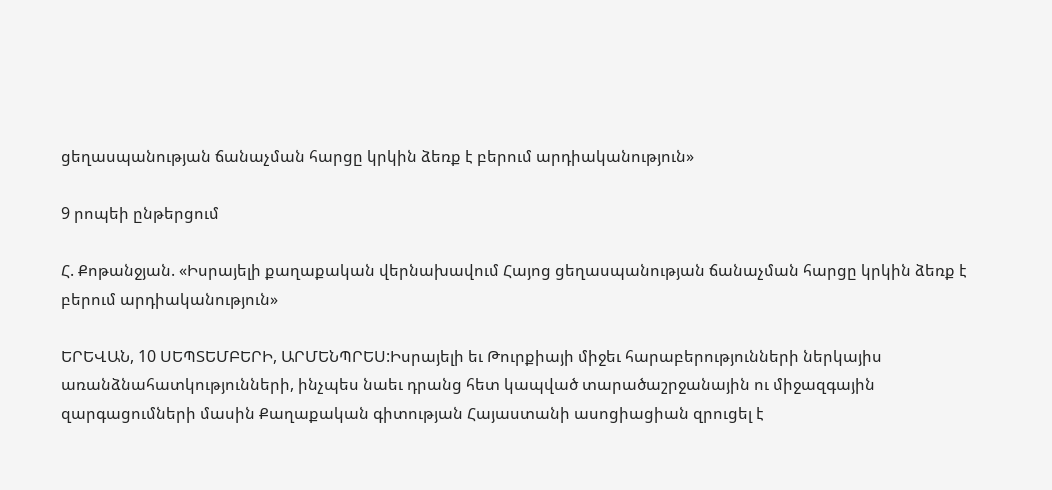ցեղասպանության ճանաչման հարցը կրկին ձեռք է բերում արդիականություն»

9 րոպեի ընթերցում

Հ. Քոթանջյան. «Իսրայելի քաղաքական վերնախավում Հայոց ցեղասպանության ճանաչման հարցը կրկին ձեռք է բերում արդիականություն»

ԵՐԵՎԱՆ, 10 ՍԵՊՏԵՄԲԵՐԻ, ԱՐՄԵՆՊՐԵՍ:Իսրայելի եւ Թուրքիայի միջեւ հարաբերությունների ներկայիս առանձնահատկությունների, ինչպես նաեւ դրանց հետ կապված տարածաշրջանային ու միջազգային զարգացումների մասին Քաղաքական գիտության Հայաստանի ասոցիացիան զրուցել է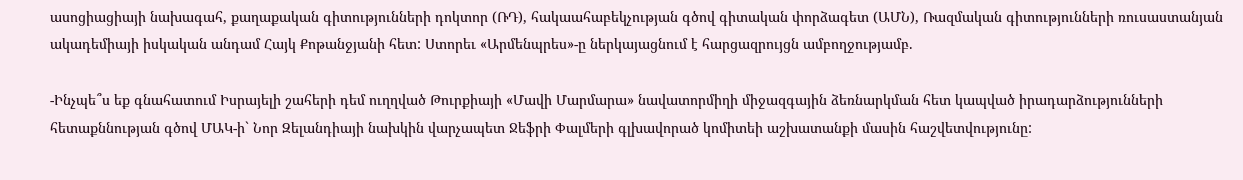ասոցիացիայի նախագահ, քաղաքական գիտությունների դոկտոր (ՌԴ), հակաահաբեկչության գծով գիտական փորձագետ (ԱՄՆ), Ռազմական գիտությունների ռուսաստանյան ակադեմիայի իսկական անդամ Հայկ Քոթանջյանի հետ: Ստորեւ «Արմենպրես»-ը ներկայացնում է հարցազրույցն ամբողջությամբ.

-Ինչպե՞ս եք գնահատում Իսրայելի շահերի դեմ ուղղված Թուրքիայի «Մավի Մարմարա» նավատորմիղի միջազգային ձեռնարկման հետ կապված իրադարձությունների հետաքննության գծով ՄԱԿ-ի` Նոր Զելանդիայի նախկին վարչապետ Ջեֆրի Փալմերի գլխավորած կոմիտեի աշխատանքի մասին հաշվետվությունը: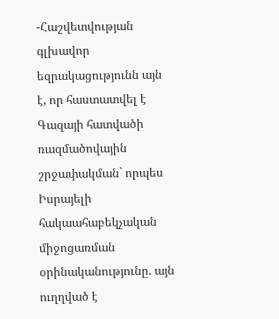-Հաշվետվության գլխավոր եզրակացությունն այն է, որ հաստատվել է Գազայի հատվածի ռազմածովային շրջափակման` որպես Իսրայելի հակաահաբեկչական միջոցառման օրինականությունը. այն ուղղված է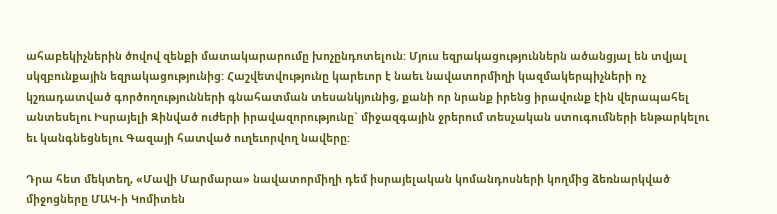ահաբեկիչներին ծովով զենքի մատակարարումը խոչընդոտելուն: Մյուս եզրակացություններն ածանցյալ են տվյալ սկզբունքային եզրակացությունից: Հաշվետվությունը կարեւոր է նաեւ նավատորմիղի կազմակերպիչների ոչ կշռադատված գործողությունների գնահատման տեսանկյունից, քանի որ նրանք իրենց իրավունք էին վերապահել անտեսելու Իսրայելի Զինված ուժերի իրավազորությունը` միջազգային ջրերում տեսչական ստուգումների ենթարկելու եւ կանգնեցնելու Գազայի հատված ուղեւորվող նավերը:

Դրա հետ մեկտեղ, «Մավի Մարմարա» նավատորմիղի դեմ իսրայելական կոմանդոսների կողմից ձեռնարկված միջոցները ՄԱԿ-ի Կոմիտեն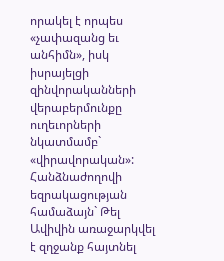որակել է որպես «չափազանց եւ անհիմն», իսկ իսրայելցի զինվորականների վերաբերմունքը ուղեւորների նկատմամբ` «վիրավորական»: Հանձնաժողովի եզրակացության համաձայն` Թել Ավիվին առաջարկվել է զղջանք հայտնել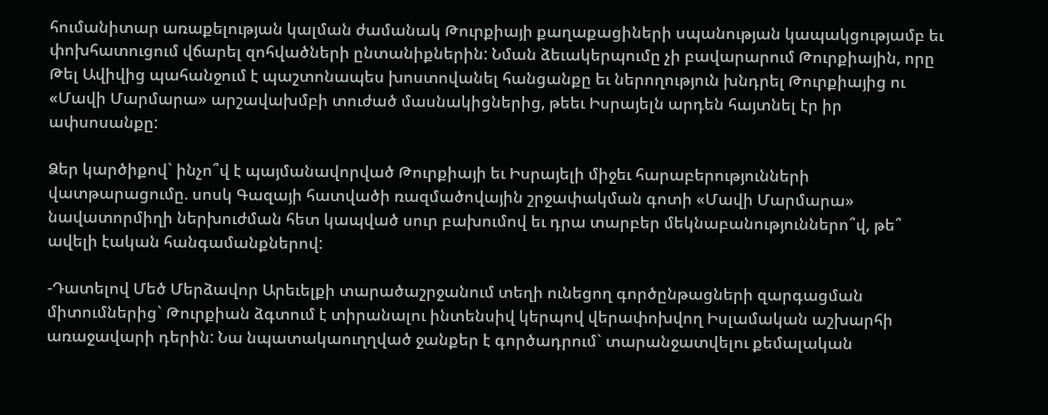հումանիտար առաքելության կալման ժամանակ Թուրքիայի քաղաքացիների սպանության կապակցությամբ եւ փոխհատուցում վճարել զոհվածների ընտանիքներին: Նման ձեւակերպումը չի բավարարում Թուրքիային, որը Թել Ավիվից պահանջում է պաշտոնապես խոստովանել հանցանքը եւ ներողություն խնդրել Թուրքիայից ու «Մավի Մարմարա» արշավախմբի տուժած մասնակիցներից, թեեւ Իսրայելն արդեն հայտնել էր իր ափսոսանքը:

Ձեր կարծիքով` ինչո՞վ է պայմանավորված Թուրքիայի եւ Իսրայելի միջեւ հարաբերությունների վատթարացումը. սոսկ Գազայի հատվածի ռազմածովային շրջափակման գոտի «Մավի Մարմարա» նավատորմիղի ներխուժման հետ կապված սուր բախումով եւ դրա տարբեր մեկնաբանություններո՞վ, թե՞ ավելի էական հանգամանքներով:

-Դատելով Մեծ Մերձավոր Արեւելքի տարածաշրջանում տեղի ունեցող գործընթացների զարգացման միտումներից` Թուրքիան ձգտում է տիրանալու ինտենսիվ կերպով վերափոխվող Իսլամական աշխարհի առաջավարի դերին: Նա նպատակաուղղված ջանքեր է գործադրում` տարանջատվելու քեմալական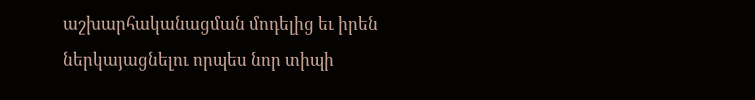աշխարհականացման մոդելից եւ իրեն ներկայացնելու որպես նոր տիպի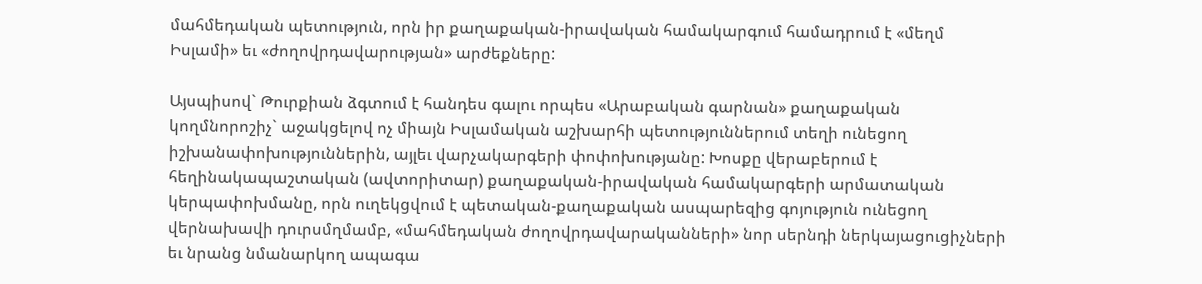մահմեդական պետություն, որն իր քաղաքական-իրավական համակարգում համադրում է «մեղմ Իսլամի» եւ «ժողովրդավարության» արժեքները:

Այսպիսով` Թուրքիան ձգտում է հանդես գալու որպես «Արաբական գարնան» քաղաքական կողմնորոշիչ` աջակցելով ոչ միայն Իսլամական աշխարհի պետություններում տեղի ունեցող իշխանափոխություններին, այլեւ վարչակարգերի փոփոխությանը: Խոսքը վերաբերում է հեղինակապաշտական (ավտորիտար) քաղաքական-իրավական համակարգերի արմատական կերպափոխմանը, որն ուղեկցվում է պետական-քաղաքական ասպարեզից գոյություն ունեցող վերնախավի դուրսմղմամբ, «մահմեդական ժողովրդավարականների» նոր սերնդի ներկայացուցիչների եւ նրանց նմանարկող ապագա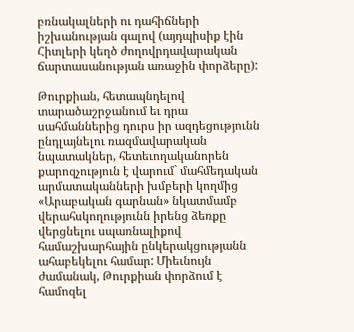բռնակալների ու դահիճների իշխանության գալով (այդպիսիք էին Հիտլերի կեղծ ժողովրդավարական ճարտասանության առաջին փորձերը):

Թուրքիան, հետապնդելով տարածաշրջանում եւ դրա սահմաններից դուրս իր ազդեցությունն ընդլայնելու ռազմավարական նպատակներ, հետեւողականորեն քարոզչություն է վարում` մահմեդական արմատականների խմբերի կողմից «Արաբական գարնան» նկատմամբ վերահսկողությունն իրենց ձեռքը վերցնելու սպառնալիքով համաշխարհային ընկերակցությանն ահաբեկելու համար: Միեւնույն ժամանակ, Թուրքիան փորձում է համոզել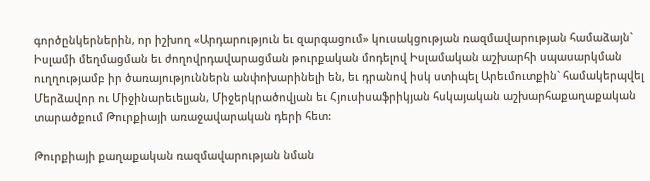գործընկերներին, որ իշխող «Արդարություն եւ զարգացում» կուսակցության ռազմավարության համաձայն` Իսլամի մեղմացման եւ ժողովրդավարացման թուրքական մոդելով Իսլամական աշխարհի սպասարկման ուղղությամբ իր ծառայություններն անփոխարինելի են, եւ դրանով իսկ ստիպել Արեւմուտքին` համակերպվել Մերձավոր ու Միջինարեւելյան, Միջերկրածովյան եւ Հյուսիսաֆրիկյան հսկայական աշխարհաքաղաքական տարածքում Թուրքիայի առաջավարական դերի հետ:

Թուրքիայի քաղաքական ռազմավարության նման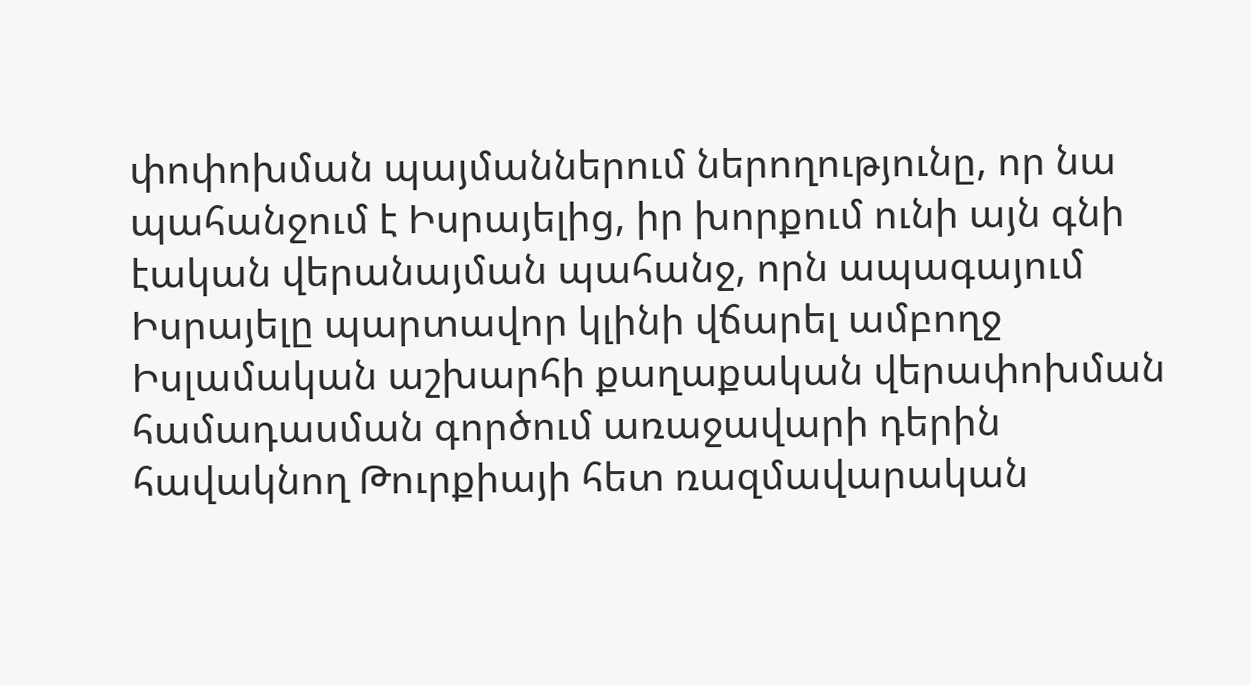փոփոխման պայմաններում ներողությունը, որ նա պահանջում է Իսրայելից, իր խորքում ունի այն գնի էական վերանայման պահանջ, որն ապագայում Իսրայելը պարտավոր կլինի վճարել ամբողջ Իսլամական աշխարհի քաղաքական վերափոխման համադասման գործում առաջավարի դերին հավակնող Թուրքիայի հետ ռազմավարական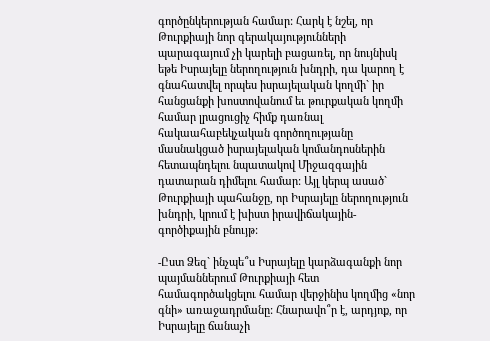գործընկերության համար: Հարկ է նշել, որ Թուրքիայի նոր գերակայությունների պարագայում չի կարելի բացառել, որ նույնիսկ եթե Իսրայելը ներողություն խնդրի, դա կարող է գնահատվել որպես իսրայելական կողմի` իր հանցանքի խոստովանում եւ թուրքական կողմի համար լրացուցիչ հիմք դառնալ հակաահաբեկչական գործողությանը մասնակցած իսրայելական կոմանդոսներին հետապնդելու նպատակով Միջազգային դատարան դիմելու համար: Այլ կերպ ասած` Թուրքիայի պահանջը, որ Իսրայելը ներողություն խնդրի, կրում է խիստ իրավիճակային-գործիքային բնույթ:

-Ըստ Ձեզ` ինչպե՞ս Իսրայելը կարձագանքի նոր պայմաններում Թուրքիայի հետ համագործակցելու համար վերջինիս կողմից «նոր գնի» առաջադրմանը: Հնարավո՞ր է, արդյոք, որ Իսրայելը ճանաչի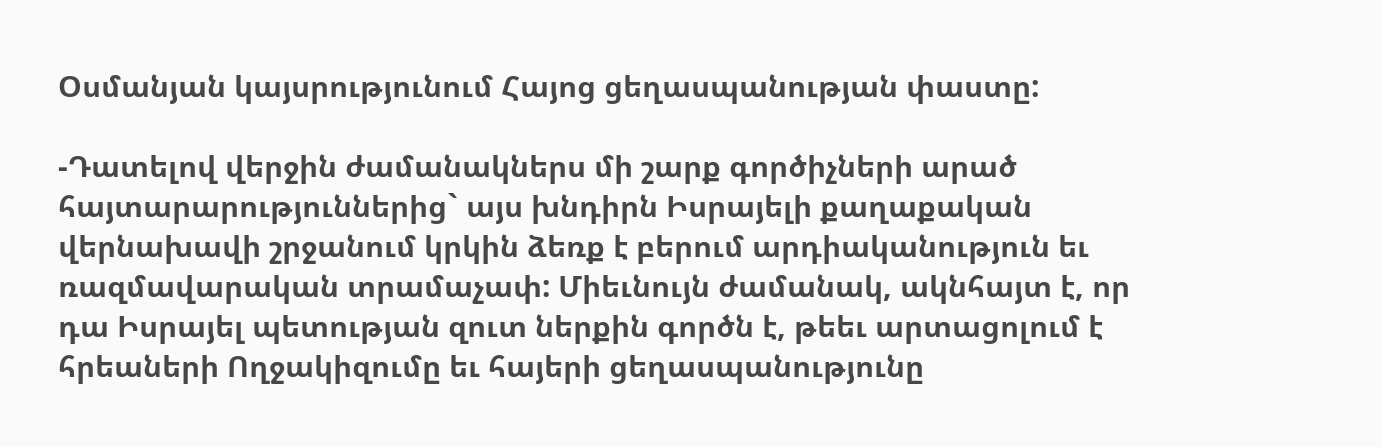Օսմանյան կայսրությունում Հայոց ցեղասպանության փաստը:

-Դատելով վերջին ժամանակներս մի շարք գործիչների արած հայտարարություններից` այս խնդիրն Իսրայելի քաղաքական վերնախավի շրջանում կրկին ձեռք է բերում արդիականություն եւ ռազմավարական տրամաչափ: Միեւնույն ժամանակ, ակնհայտ է, որ դա Իսրայել պետության զուտ ներքին գործն է, թեեւ արտացոլում է հրեաների Ողջակիզումը եւ հայերի ցեղասպանությունը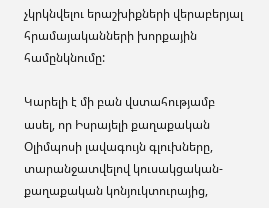չկրկնվելու երաշխիքների վերաբերյալ հրամայականների խորքային համընկնումը:

Կարելի է մի բան վստահությամբ ասել, որ Իսրայելի քաղաքական Օլիմպոսի լավագույն գլուխները, տարանջատվելով կուսակցական-քաղաքական կոնյուկտուրայից,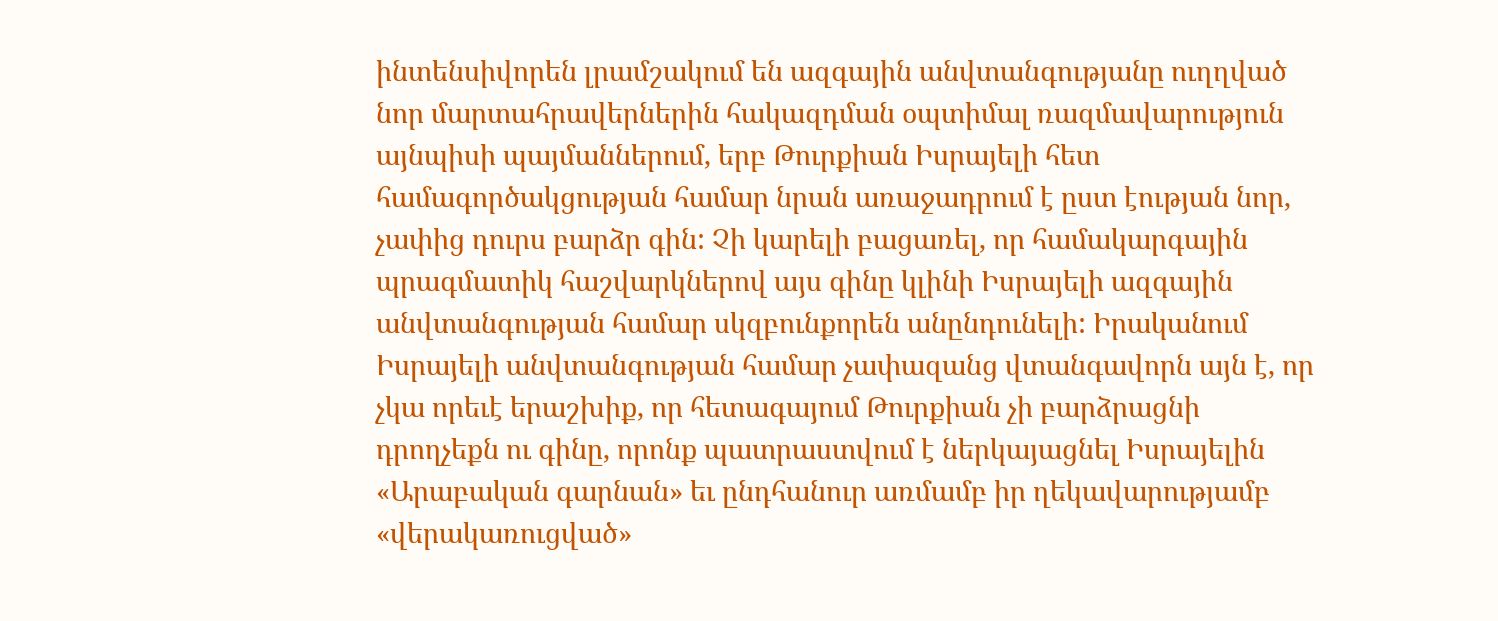ինտենսիվորեն լրամշակում են ազգային անվտանգությանը ուղղված նոր մարտահրավերներին հակազդման օպտիմալ ռազմավարություն այնպիսի պայմաններում, երբ Թուրքիան Իսրայելի հետ համագործակցության համար նրան առաջադրում է ըստ էության նոր, չափից դուրս բարձր գին: Չի կարելի բացառել, որ համակարգային պրագմատիկ հաշվարկներով այս գինը կլինի Իսրայելի ազգային անվտանգության համար սկզբունքորեն անընդունելի: Իրականում Իսրայելի անվտանգության համար չափազանց վտանգավորն այն է, որ չկա որեւէ երաշխիք, որ հետագայում Թուրքիան չի բարձրացնի դրողչեքն ու գինը, որոնք պատրաստվում է ներկայացնել Իսրայելին «Արաբական գարնան» եւ ընդհանուր առմամբ իր ղեկավարությամբ «վերակառուցված»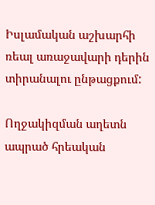Իսլամական աշխարհի ռեալ առաջավարի դերին տիրանալու ընթացքում:

Ողջակիզման աղետն ապրած հրեական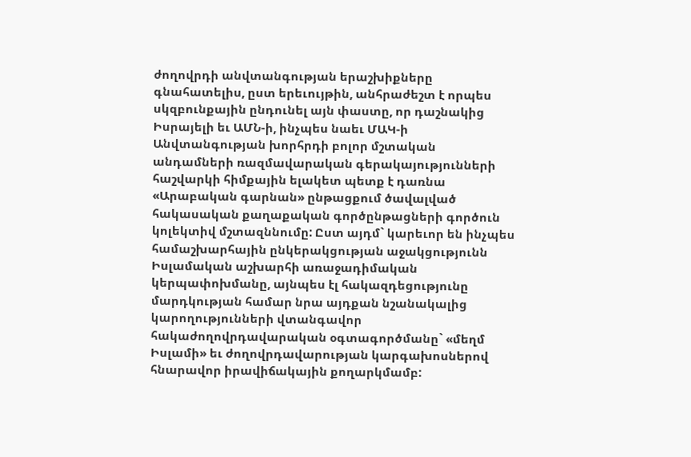ժողովրդի անվտանգության երաշխիքները գնահատելիս, ըստ երեւույթին, անհրաժեշտ է որպես սկզբունքային ընդունել այն փաստը, որ դաշնակից Իսրայելի եւ ԱՄՆ-ի, ինչպես նաեւ ՄԱԿ-ի Անվտանգության խորհրդի բոլոր մշտական անդամների ռազմավարական գերակայությունների հաշվարկի հիմքային ելակետ պետք է դառնա «Արաբական գարնան» ընթացքում ծավալված հակասական քաղաքական գործընթացների գործուն կոլեկտիվ մշտազննումը: Ըստ այդմ` կարեւոր են ինչպես համաշխարհային ընկերակցության աջակցությունն Իսլամական աշխարհի առաջադիմական կերպափոխմանը, այնպես էլ հակազդեցությունը մարդկության համար նրա այդքան նշանակալից կարողությունների վտանգավոր հակաժողովրդավարական օգտագործմանը` «մեղմ Իսլամի» եւ ժողովրդավարության կարգախոսներով հնարավոր իրավիճակային քողարկմամբ: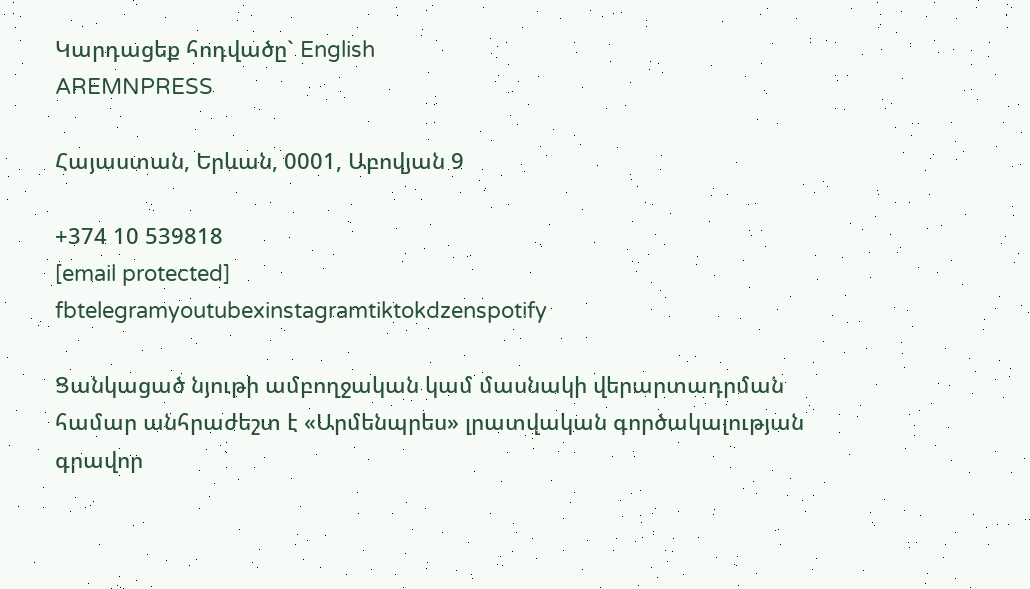Կարդացեք հոդվածը` English
AREMNPRESS

Հայաստան, Երևան, 0001, Աբովյան 9

+374 10 539818
[email protected]
fbtelegramyoutubexinstagramtiktokdzenspotify

Ցանկացած նյութի ամբողջական կամ մասնակի վերարտադրման համար անհրաժեշտ է «Արմենպրես» լրատվական գործակալության գրավոր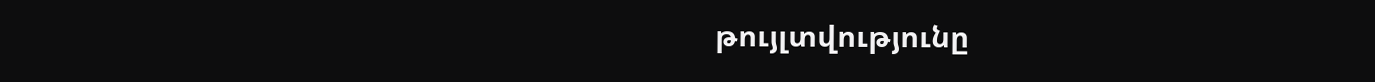թույլտվությունը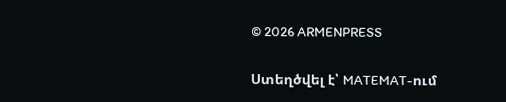© 2026 ARMENPRESS

Ստեղծվել է՝ MATEMAT-ում